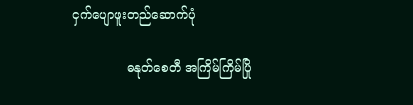ငှက်ပျောဖူးတည်ဆောက်ပုံ

              ဓနုတ်စေတီ အကြိမ်ကြိမ်ပြို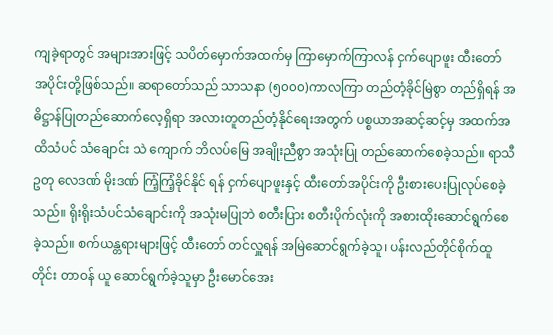ကျခဲ့ရာတွင် အများအားဖြင့် သပိတ်မှောက်အထက်မှ ကြာမှောက်ကြာလန် ငှက်ပျောဖူး ထီးတော် အပိုင်းတို့ဖြစ်သည်။ ဆရာတော်သည် သာသနာ (၅၀၀၀)ကာလကြာ တည်တံ့ခိုင်မြဲစွာ တည်ရှိရန် အဓိဋ္ဌာန်ပြုတည်ဆောက်လေ့ရှိရာ အလားတူတည်တံ့နိုင်ရေးအတွက် ပစ္စယာအဆင့်ဆင့်မှ အထက်အထိသံပင် သံချောင်း သဲ ကျောက် ဘိလပ်မြေ အချိုးညီစွာ အသုံးပြု တည်ဆောက်စေခဲ့သည်။ ရာသီဥတု လေဒဏ် မိုးဒဏ် ကြံ့ကြံ့ခိုင်နိုင် ရန် ငှက်ပျောဖူးနှင့် ထီးတော်အပိုင်းကို ဦးစားပေးပြုလုပ်စေခဲ့သည်။ ရိုးရိုးသံပင်သံချောင်းကို အသုံးမပြုဘဲ စတီးပြား စတီးပိုက်လုံးကို အစားထိုးဆောင်ရွက်စေခဲ့သည်။ စက်ယန္တရားများဖြင့် ထီးတော် တင်လှူရန် အမြဲဆောင်ရွက်ခဲ့သူ၊ ပန်းလည်တိုင်စိုက်ထူတိုင်း တာဝန် ယူ ဆောင်ရွက်ခဲ့သူမှာ ဦးမောင်အေး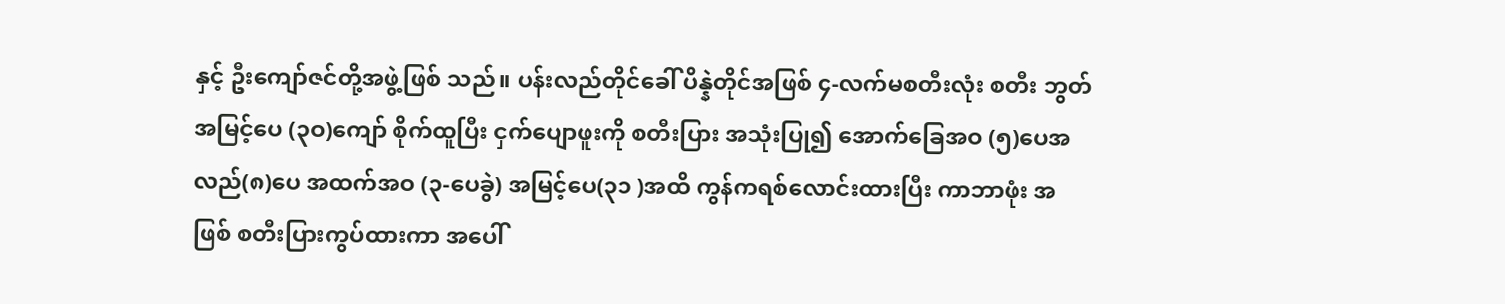နှင့် ဦးကျော်ဇင်တို့အဖွဲ့ဖြစ် သည်။ ပန်းလည်တိုင်ခေါ် ပိန္နဲတိုင်အဖြစ် ၄-လက်မစတီးလုံး စတီး ဘွတ် အမြင့်ပေ (၃ဝ)ကျော် စိုက်ထူပြီး ငှက်ပျောဖူးကို စတီးပြား အသုံးပြု၍ အောက်ခြေအဝ (၅)ပေအလည်(၈)ပေ အထက်အဝ (၃-ပေခွဲ) အမြင့်ပေ(၃၁ )အထိ ကွန်ကရစ်လောင်းထားပြီး ကာဘာဖုံး အဖြစ် စတီးပြားကွပ်ထားကာ အပေါ်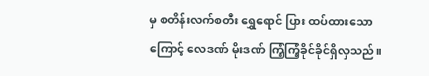မှ စတိန်းလက်စတီး ရွှေရောင် ပြား ထပ်ထားသောကြောင့် လေဒဏ် မိုးဒဏ် ကြံ့ကြံ့ခိုင်ခိုင်ရှိလှသည်။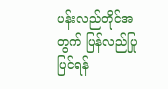ပန်းလည်တိုင်အတွက် ပြန်လည်ပြုပြင်ရန်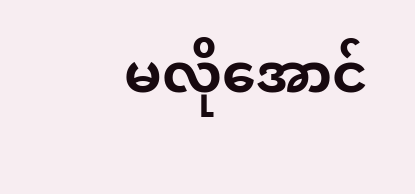မလိုအောင်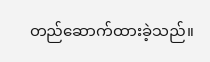တည်ဆောက်ထားခဲ့သည်။